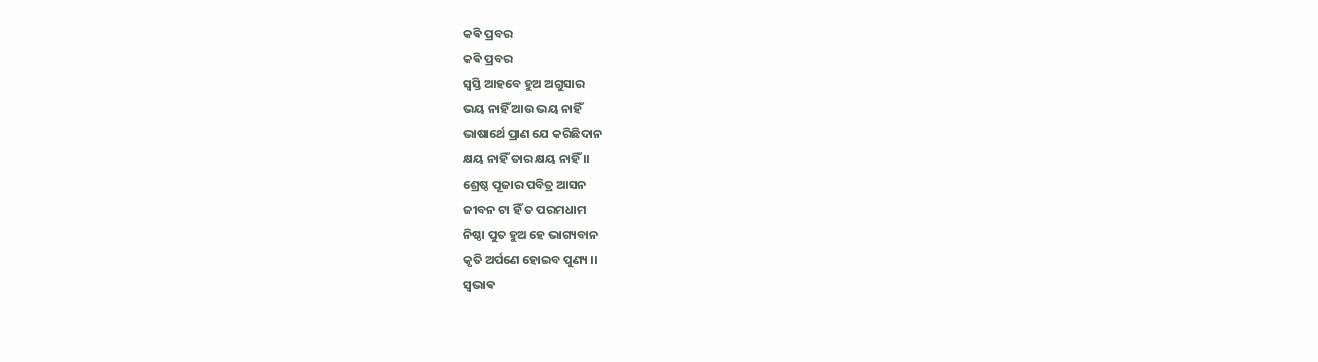କଵି ପ୍ରବର
କଵି ପ୍ରବର
ସ୍ବସ୍ତି ଆହବେ ହୁଅ ଅଗୁସାର
ଭୟ ନାହିଁ ଆଉ ଭୟ ନାହିଁ
ଭାଷାର୍ଥେ ପ୍ରାଣ ଯେ କରିଛିଦାନ
କ୍ଷୟ ନାହିଁ ତାର କ୍ଷୟ ନାହିଁ ।।
ଶ୍ରେଷ୍ଠ ପୂଜାର ପବିତ୍ର ଆସନ
ଜୀବନ ଟା ହିଁ ତ ପରମଧାମ
ନିଷ୍ଠା ପୁତ ହୁଅ ହେ ଭାଗ୍ୟବାନ
କୃତି ଅର୍ପଣେ ହୋଇବ ପୁଣ୍ୟ ।।
ସ୍ଵଭାଵ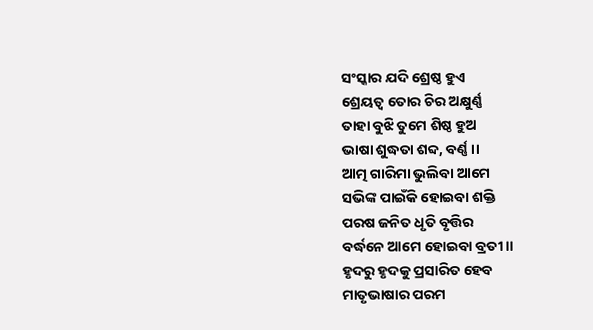ସଂସ୍କାର ଯଦି ଶ୍ରେଷ୍ଠ ହୁଏ
ଶ୍ରେୟତ୍ୱ ତୋର ଚିର ଅକ୍ଷୁର୍ଣ୍ଣ
ତାହା ବୁଝି ତୁମେ ଶିଷ୍ଠ ହୁଅ
ଭାଷା ଶୁଦ୍ଧତା ଶବ୍ଦ, ବର୍ଣ୍ଣ ।।
ଆତ୍ମ ଗାରିମା ଭୁଲିବା ଆମେ
ସଭିଙ୍କ ପାଇଁକି ହୋଇବା ଶକ୍ତି
ପରଷ ଜନିତ ଧୃତି ବୃତ୍ତିର
ବର୍ଦ୍ଧନେ ଆମେ ହୋଇବା ବ୍ରତୀ ।।
ହୃଦରୁ ହୃଦକୁ ପ୍ରସାରିତ ହେବ
ମାତୃଭାଷାର ପରମ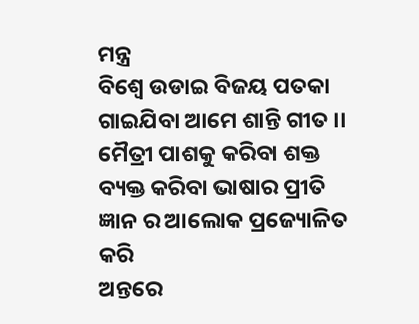ମନ୍ତ୍ର
ବିଶ୍ୱେ ଉଡାଇ ବିଜୟ ପତକା
ଗାଇଯିବା ଆମେ ଶାନ୍ତି ଗୀତ ।।
ମୈତ୍ରୀ ପାଶକୁ କରିବା ଶକ୍ତ
ବ୍ୟକ୍ତ କରିବା ଭାଷାର ପ୍ରୀତି
ଜ୍ଞାନ ର ଆଲୋକ ପ୍ରଜ୍ୟୋଳିତ କରି
ଅନ୍ତରେ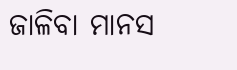ଜାଳିବା ମାନସ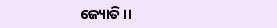ଜ୍ୟୋତି ।।